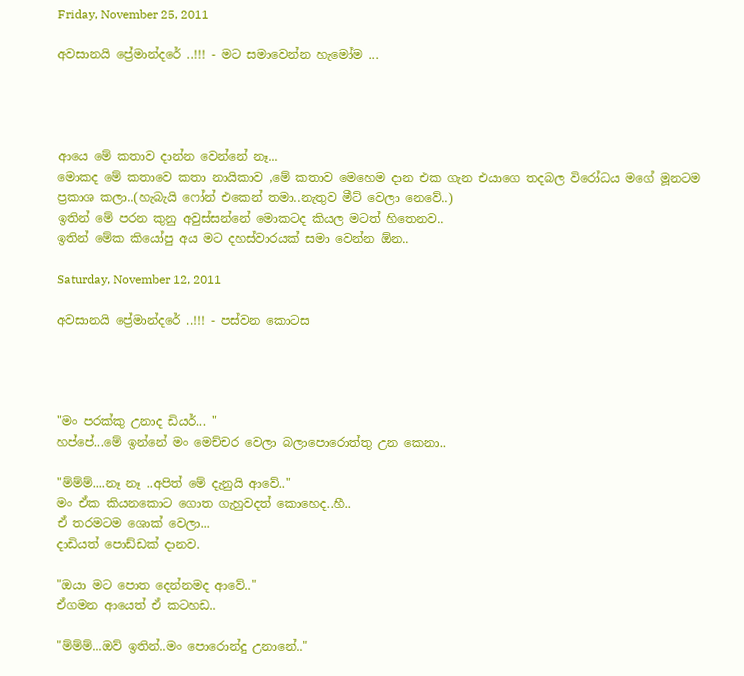Friday, November 25, 2011

අවසානයි ප්‍රේමාන්දරේ ..!!! - මට සමාවෙන්න හැමෝම ...




ආයෙ මේ කතාව දාන්න වෙන්නේ නෑ...
මොකද මේ කතාවෙ කතා නායිකාව ,මේ කතාව මෙහෙම දාන එක ගැන එයාගෙ තදබල විරෝධය මගේ මූනටම ප්‍රකාශ කලා..(හැබැයි ෆෝන් එකෙන් තමා..නැතුව මීට් වෙලා නෙවේ..)
ඉතින් මේ පරන කුනු අවුස්සන්නේ මොකටද කියල මටත් හිතෙනව..
ඉතින් මේක කියෝපු අය මට දහස්වාරයක් සමා වෙන්න ඕන..

Saturday, November 12, 2011

අවසානයි ප්‍රේමාන්දරේ ..!!! - පස්වන කොටස




"මං පරක්කු උනාද ඩියර්... "
හප්පේ...මේ ඉන්නේ මං මෙච්චර වෙලා බලාපොරොත්තු උන කෙනා..

"ම්ම්ම්....නෑ නෑ ..අපිත් මේ දැනුයි ආවේ.."
මං ඒක කියනකොට ගොත ගැහුවදත් කොහෙද..හී..
ඒ තරමටම ශොක් වෙලා...
දාඩියත් පොඩ්ඩක් දානව.

"ඔයා මට පොත දෙන්නමද ආවේ.."
ඒගමන ආයෙත් ඒ කටහඩ..

"ම්ම්ම්...ඔව් ඉතින්..මං පොරොන්දු උනානේ.."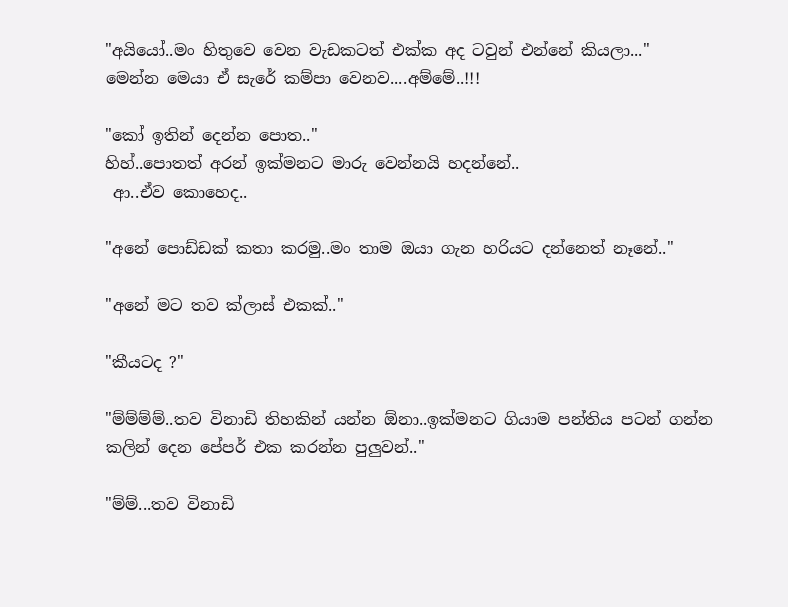"අයියෝ..මං හිතුවෙ වෙන වැඩකටත් එක්ක අද ටවුන් එන්නේ කියලා..."
මෙන්න මෙයා ඒ සැරේ කම්පා වෙනව....අම්මේ..!!!

"කෝ ඉතින් දෙන්න පොත.."
හිහ්..පොතත් අරන් ඉක්මනට මාරු වෙන්නයි හදන්නේ..
 ආ..ඒව කොහෙද..

"අනේ පොඩ්ඩක් කතා කරමු..මං තාම ඔයා ගැන හරියට දන්නෙත් නෑනේ.."

"අනේ මට තව ක්ලාස් එකක්.."

"කීයටද ?"

"ම්ම්ම්ම්..තව විනාඩි තිහකින් යන්න ඕනා..ඉක්මනට ගියාම පන්තිය පටන් ගන්න කලින් දෙන පේපර් එක කරන්න පුලුවන්.."

"ම්ම්...තව විනාඩි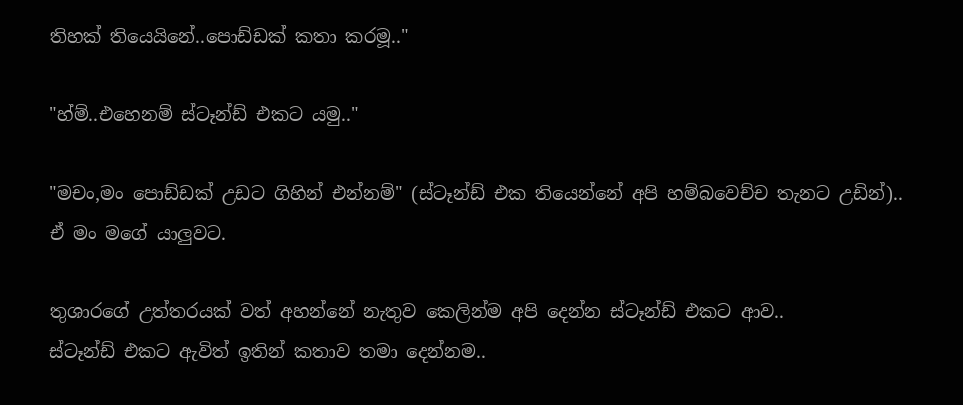තිහක් තියෙයිනේ..පොඩ්ඩක් කතා කරමූ.."

"හ්ම්..එහෙනම් ස්ටෑන්ඩ් එකට යමු.."

"මචං,මං පොඩ්ඩක් උඩට ගිහින් එන්නම්" (ස්ටෑන්ඩ් එක තියෙන්නේ අපි හම්බවෙච්ච තැනට උඩින්)..
ඒ මං මගේ යාලුවට.

තුශාරගේ උත්තරයක් වත් අහන්නේ නැතුව කෙලින්ම අපි දෙන්න ස්ටෑන්ඩ් එකට ආව..
ස්ටෑන්ඩ් එකට ඇවිත් ඉතින් කතාව තමා දෙන්නම..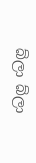බ්ලා බ්ලා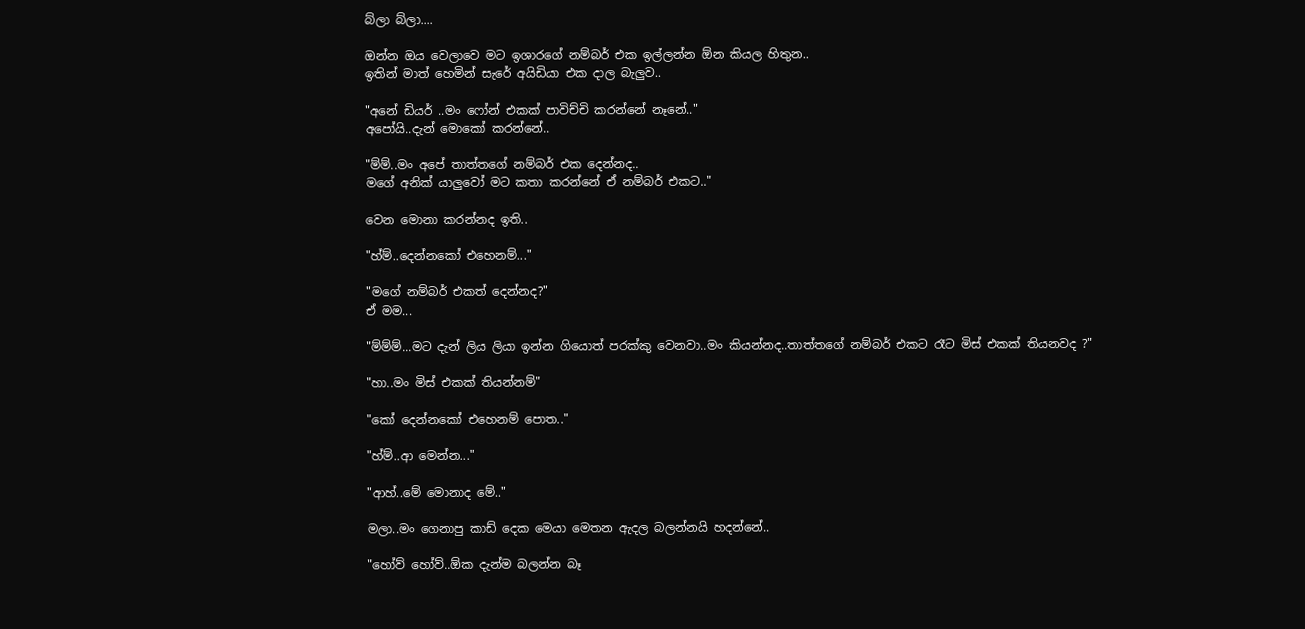බ්ලා බ්ලා....

ඔන්න ඔය වෙලාවෙ මට ඉශාරගේ නම්බර් එක ඉල්ලන්න ඕන කියල හිතුන..
ඉතින් මාත් හෙමින් සැරේ අයිඩියා එක දාල බැලුව..

"අනේ ඩියර් ..මං ෆෝන් එකක් පාවිච්චි කරන්නේ නෑනේ.."
අපෝයි..දැන් මොකෝ කරන්නේ..

"ම්ම්..මං අපේ තාත්තගේ නම්බර් එක දෙන්නද..
මගේ අනික් යාලුවෝ මට කතා කරන්නේ ඒ නම්බර් එකට.."

වෙන මොනා කරන්නද ඉති..

"හ්ම්..දෙන්නකෝ එහෙනම්..."

"මගේ නම්බර් එකත් දෙන්නද?"
ඒ මම...

"ම්ම්ම්...මට දැන් ලිය ලියා ඉන්න ගියොත් පරක්කු වෙනවා..මං කියන්නද..තාත්තගේ නම්බර් එකට රෑට මිස් එකක් තියනවද ?"

"හා..මං මිස් එකක් තියන්නම්"

"කෝ දෙන්නකෝ එහෙනම් පොත.."

"හ්ම්..ආ මෙන්න..."

"ආහ්..මේ මොනාද මේ.."

මලා..මං ගෙනාපු කාඩ් දෙක මෙයා මෙතන ඇදල බලන්නයි හදන්නේ..

"හෝව් හෝව්..ඕක දැන්ම බලන්න බෑ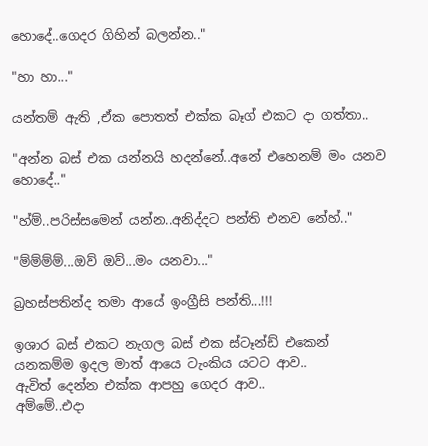හොදේ..ගෙදර ගිහින් බලන්න.."

"හා හා..."

යන්තම් ඇති ,ඒක පොතත් එක්ක බෑග් එකට දා ගත්තා..

"අන්න බස් එක යන්නයි හදන්නේ..අනේ එහෙනම් මං යනව හොදේ.."

"හ්ම්..පරිස්සමෙන් යන්න..අනිද්දට පන්ති එනව නේහ්.."

"ම්ම්ම්ම්...ඔව් ඔව්...මං යනවා..."

බ්‍රහස්පතින්ද තමා ආයේ ඉංග්‍රීසි පන්ති...!!!

ඉශාර බස් එකට නැගල බස් එක ස්ටෑන්ඩ් එකෙන් යනකම්ම ඉදල මාත් ආයෙ ටැංකිය යටට ආව..
ඇවිත් දෙන්න එක්ක ආපහු ගෙදර ආව..
අම්මේ..එදා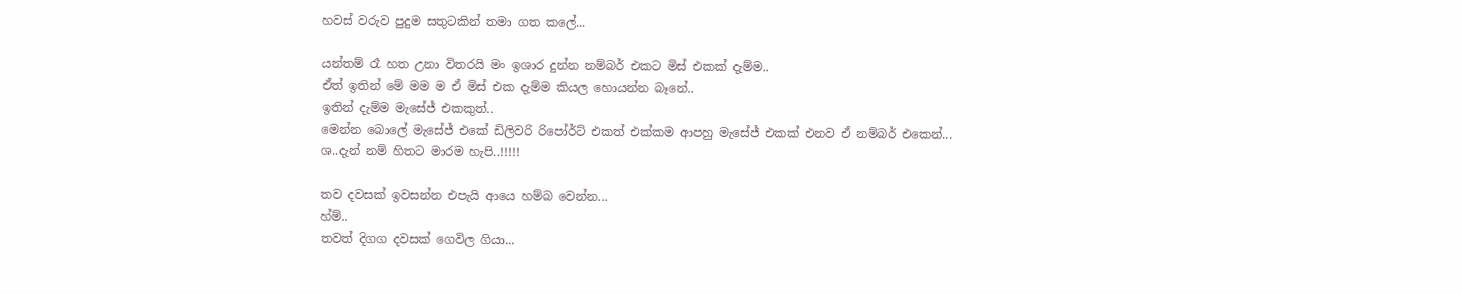හවස් වරුව පුදුම සතුටකින් තමා ගත කලේ...

යන්තම් රෑ හත උනා විතරයි මං ඉශාර දුන්න නම්බර් එකට මිස් එකක් දැම්ම..
ඒත් ඉතින් මේ මම ම ඒ මිස් එක දැම්ම කියල හොයන්න බෑනේ..
ඉතින් දැම්ම මැසේජ් එකකුත්..
මෙන්න බොලේ මැසේජ් එකේ ඩිලිවරි රිපෝර්ට් එකත් එක්කම ආපහු මැසේජ් එකක් එනව ඒ නම්බර් එකෙන්...
ශ..දැන් නම් හිතට මාරම හැපි..!!!!!

තව දවසක් ඉවසන්න එපැයි ආයෙ හම්බ වෙන්න...
හ්ම්..
තවත් දිගග දවසක් ගෙවිල ගියා...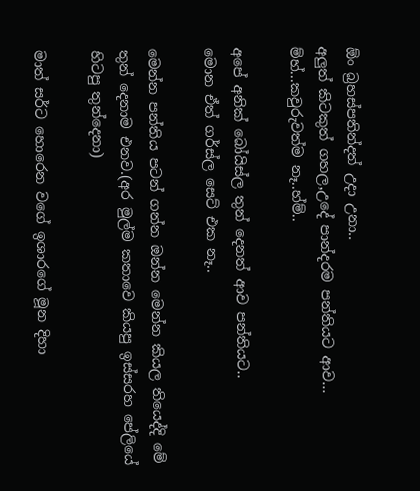ඕං බ්‍රහස්පතින්දත් උදා උනා..
අලුත් කිටකුත් ගහල,උදේ පාන්දරම පන්තියට ආව...
ම්හ්...කවුරුවත්ම නෑ..හ්ම්..

අපේ අනික් බෝයිස්ල තුන් දෙනත් ආව පන්තියට..
මොන ඒත් ගර්ස්ල සෙට් එක නෑ..

මෙන්න පන්තිය පටන් ගන්න ඔන්න මෙන්න කියල තියෙද්දි මේ තුන් දෙනාම එනව.(අර මුල්ම කතාවෙ කියපු ඉස්සරහ පේලියේ හිටපු තුන්දෙනා)

මාත් සර්ට හොරෙන වගේ ඉශාරගේ මූන දිහා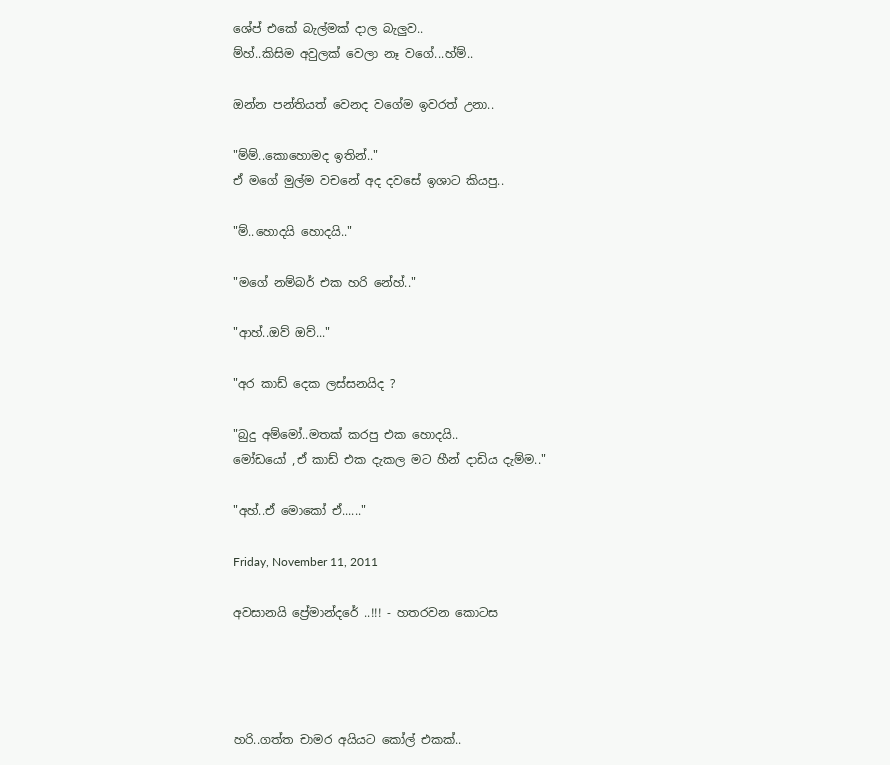ශේප් එකේ බැල්මක් දාල බැලුව..
ම්හ්..කිසිම අවුලක් වෙලා නෑ වගේ...හ්ම්..

ඔන්න පන්තියත් වෙනද වගේම ඉවරත් උනා..

"ම්ම්..කොහොමද ඉතින්.."
ඒ මගේ මුල්ම වචනේ අද දවසේ ඉශාට කියපු..

"ම්..හොදයි හොදයි.."

"මගේ නම්බර් එක හරි නේහ්.."

"ආහ්..ඔව් ඔව්..."

"අර කාඩ් දෙක ලස්සනයිද ?

"බුදු අම්මෝ..මතක් කරපු එක හොදයි..
මෝඩයෝ ,ඒ කාඩ් එක දැකල මට හීන් දාඩිය දැම්ම.."

"අහ්..ඒ මොකෝ ඒ......"

Friday, November 11, 2011

අවසානයි ප්‍රේමාන්දරේ ..!!! - හතරවන කොටස




හරි..ගත්ත චාමර අයියට කෝල් එකක්..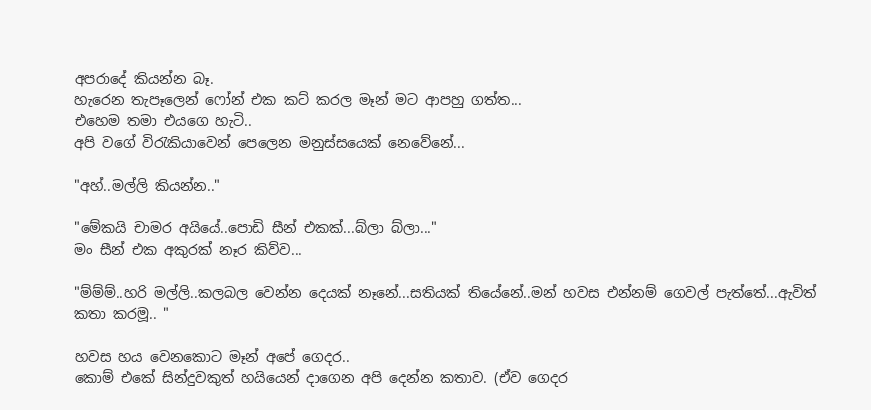අපරාදේ කියන්න බෑ.
හැරෙන තැපෑලෙන් ෆෝන් එක කට් කරල මෑන් මට ආපහු ගත්ත...
එහෙම තමා එයගෙ හැටි..
අපි වගේ වි‍රැකියාවෙන් පෙලෙන මනුස්සයෙක් නෙවේනේ...

"අහ්..මල්ලි කියන්න.."

"මේකයි චාමර අයියේ..පොඩි සීන් එකක්...බ්ලා බ්ලා..."
මං සීන් එක අකුරක් නෑර කිව්ව...

"ම්ම්ම්..හරි මල්ලි..කලබල වෙන්න දෙයක් නෑනේ...සතියක් තියේනේ..මන් හවස එන්නම් ගෙවල් පැත්තේ...ඇවිත් කතා කරමූ.. "

හවස හය වෙනකොට මෑන් අපේ ගෙදර..
කොම් එකේ සින්දුවකුත් හයියෙන් දාගෙන අපි දෙන්න කතාව. (ඒව ගෙදර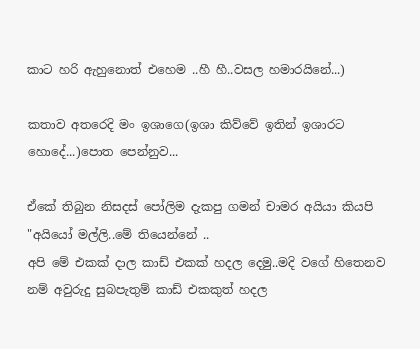කාට හරි ඇහුනොත් එහෙම ..හී හී..වසල හමාරයිනේ...)

කතාව අතරෙදි මං ඉශාගෙ(ඉශා කිව්වේ ඉතින් ඉශාරට හොදේ...)පොත පෙන්නුව...

ඒකේ තිබුන නිසදස් පෝලිම දැකපු ගමන් චාමර අයියා කියපි
"අයියෝ මල්ලි..මේ තියෙන්නේ ..
අපි මේ එකක් දාල කාඩ් එකක් හදල දෙමු..මදි වගේ හිතෙනව නම් අවුරුදු සුබපැතුම් කාඩ් එකකුත් හදල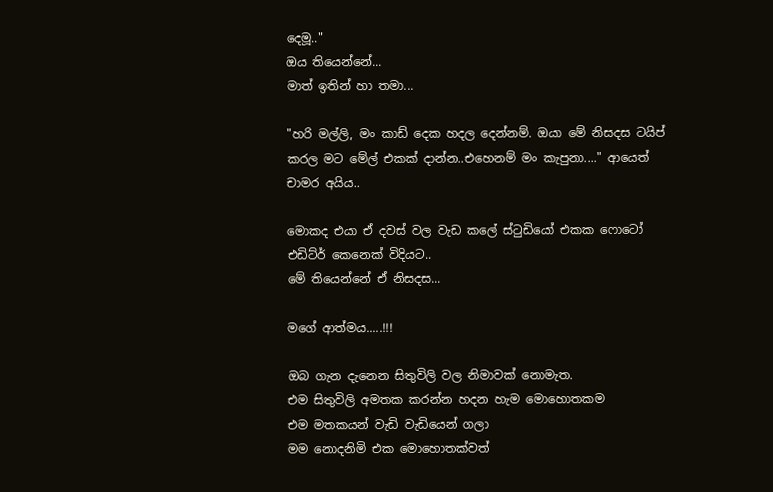දෙමූ.."
ඔය තියෙන්නේ...
මාත් ඉතින් හා තමා...

"හරි මල්ලි, මං කාඩ් දෙක හදල දෙන්නම්. ඔයා මේ නිසදස ටයිප් කරල මට මේල් එකක් දාන්න..එහෙනම් මං කැපුනා...." ආයෙත් චාමර අයිය..

මොකද එයා ඒ දවස් වල වැඩ කලේ ස්‍ටුඩියෝ එකක ෆොටෝ එඩිට්ර් කෙනෙක් විදියට..
මේ තියෙන්නේ ඒ නිසදස...

මගේ ආත්මය.....!!!

ඔබ ගැන දැනෙන සිතුවිලි වල නිමාවක් නොමැත.
එම සිතුවිලි අමතක කරන්න හදන හැම මොහොතකම
එම මතකයන් වැඩි වැඩියෙන් ගලා
මම නොදනිමි එක මොහොතක්වත්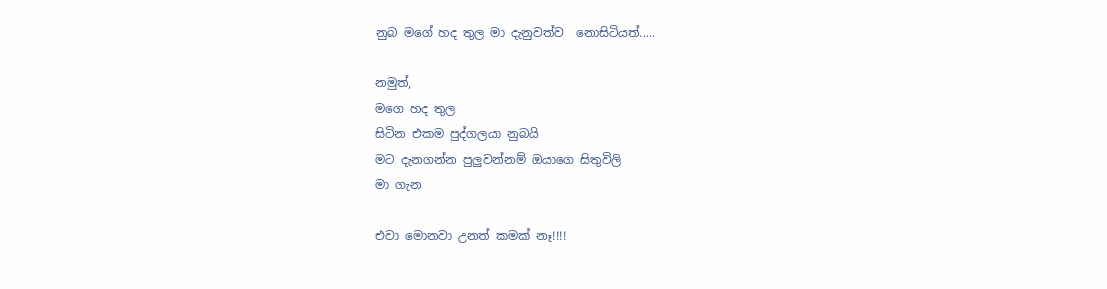නුබ මගේ හද තුල මා දැනුවත්ව  නොසිටියත්.....

නමුත්,
මගෙ හද තුල
සිටින එකම පුද්ගලයා නුබයි
මට දැනගන්න පුලුවන්නම් ඔයාගෙ සිතුවිලි
මා ගැන

එවා මොනවා උනත් කමක් නෑ!!!!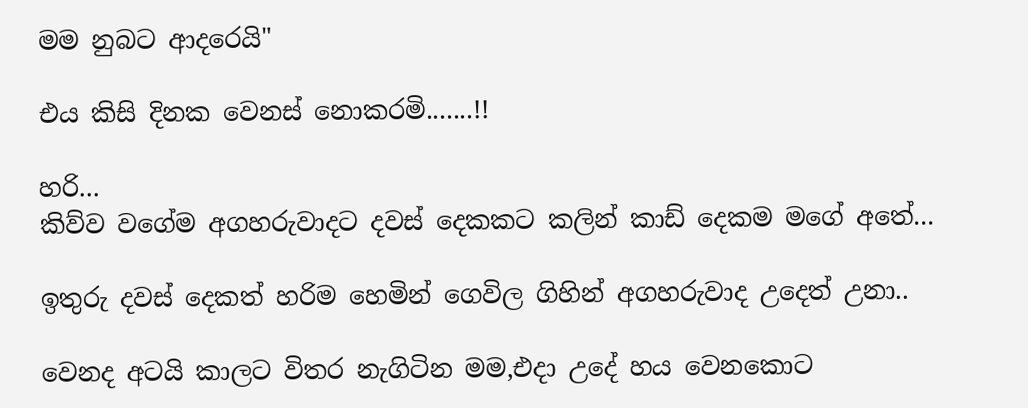මම නුබට ආදරෙයි"

එය කිසි දිනක වෙනස් නොකරමි.......!!

හරි...
කිව්ව වගේම අගහරුවාදට දවස් දෙකකට කලින් කාඩ් දෙකම මගේ අතේ...

ඉතුරු දවස් දෙකත් හරිම හෙමින් ගෙවිල ගිහින් අගහරුවාද උදෙත් උනා..

වෙනද අටයි කාලට විතර නැගිටින මම,එදා උදේ හය වෙනකොට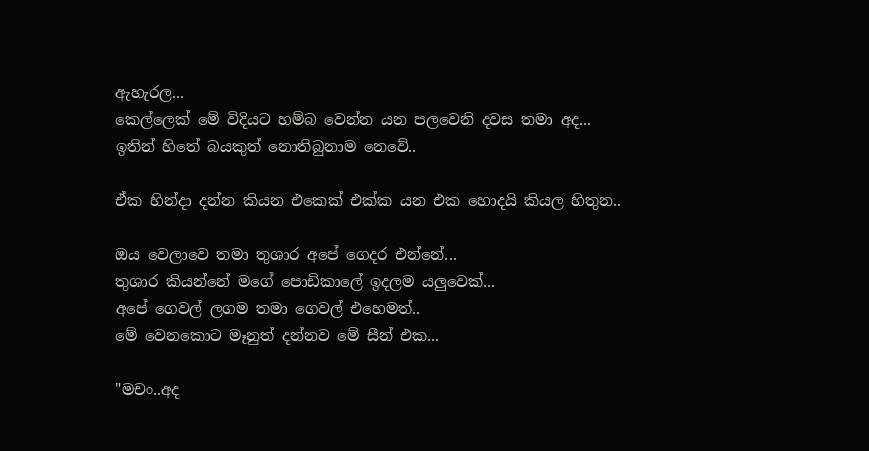ඇහැරල...
කෙල්ලෙක් මේ විදියට හම්බ වෙන්න යන පලවෙනි දවස තමා අද...
ඉතින් හිතේ බයකුත් නොතිබුනාම නෙවේ..

ඒක හින්දා දන්න කියන එකෙක් එක්ක යන එක හොදයි කියල හිතුන..

ඔය වෙලාවෙ තමා තුශාර අපේ ගෙදර එන්නේ...
තුශාර කියන්නේ මගේ පොඩිකාලේ ඉදලම යලුවෙක්...
අපේ ගෙවල් ලගම තමා ගෙවල් එහෙමත්..
මේ වෙනකොට මෑනුත් දන්නව මේ සීන් එක...

"මචං..අද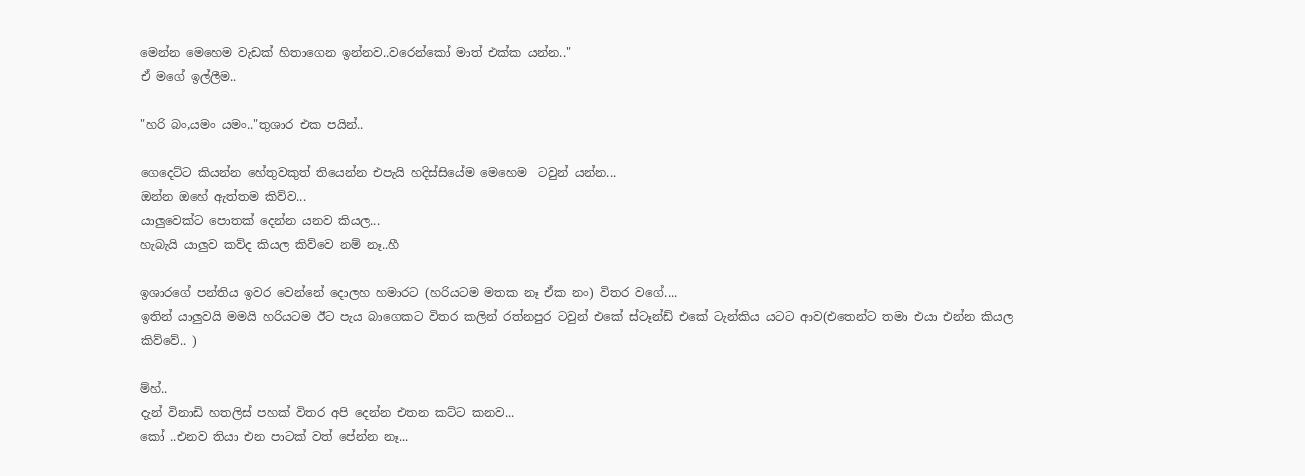මෙන්න මෙහෙම වැඩක් හිතාගෙන ඉන්නව..වරෙන්කෝ මාත් එක්ක යන්න.."
ඒ මගේ ඉල්ලීම..

"හරි බං,යමං යමං.."තුශාර එක පයින්..

ගෙදෙට්ට කියන්න හේතුවකුත් තියෙන්න එපැයි හදිස්සියේම මෙහෙම  ටවුන් යන්න...
ඔන්න ඔහේ ඇත්තම කිව්ව...
යාලුවෙක්ට පොතක් දෙන්න යනව කියල...
හැබැයි යාලුව කව්ද කියල කිව්වෙ නම් නෑ..හී

ඉශාරගේ පන්තිය ඉවර වෙන්නේ දොලහ හමාරට (හරියටම මතක නෑ ඒක නං) විතර වගේ....
ඉතින් යාලුවයි මමයි හරියටම ඊට පැය බාගෙකට විතර කලින් රත්නපුර ටවුන් එකේ ස්ටෑන්ඩ් එකේ ටැන්කිය යටට ආව(එතෙන්ට තමා එයා එන්න කියල කිව්වේ.. )

ම්හ්..
දැන් විනාඩි හතලිස් පහක් විතර අපි දෙන්න එතන කට්ට කනව...
කෝ ..එනව තියා එන පාටක් වත් පේන්න නෑ...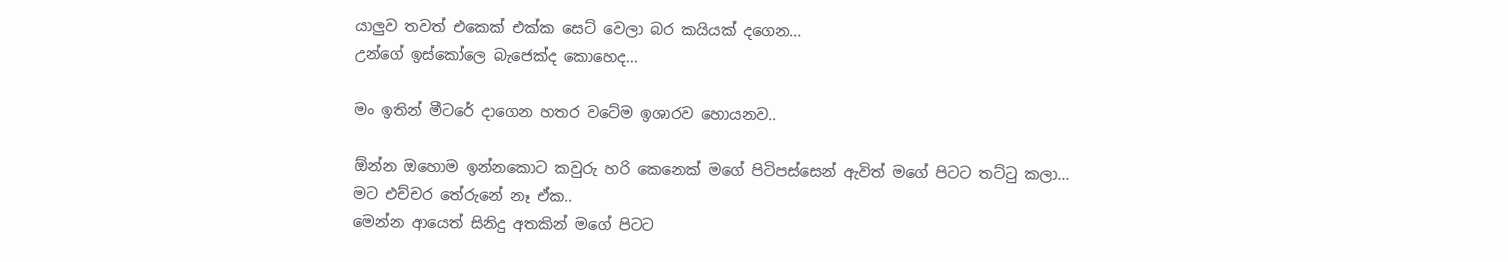යාලුව තවත් එකෙක් එක්ක සෙට් වෙලා බර කයියක් දගෙන...
උන්ගේ ඉස්කෝලෙ බැජෙක්ද කොහෙද...

මං ඉතින් මීටරේ දාගෙන හතර වටේම ඉශාරව හොයනව..

ඕන්න ඔහොම ඉන්නකොට කවුරු හරි කෙනෙක් මගේ පිටිපස්සෙන් ඇවිත් මගේ පිටට තට්‍ටු කලා...
මට එච්චර තේරුනේ නෑ ඒක..
මෙන්න ආයෙත් සිනිදු අතකින් මගේ පිටට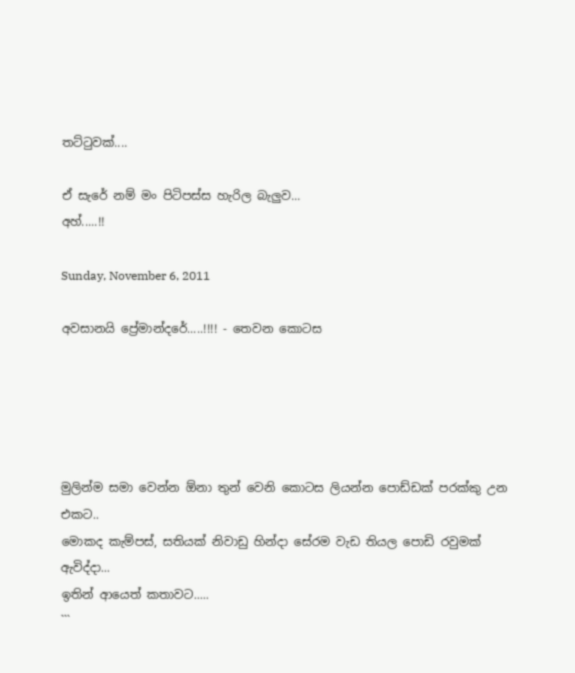තට්‍ටුවක්....

ඒ සැරේ නම් මං පිටිපස්ස හැරිල බැලුව...
අහ්.....!!

Sunday, November 6, 2011

අවසානයි ප්‍රේමාන්දරේ.....!!!! - තෙවන කොටස





මුලින්ම සමා වෙන්න ඕනා තුන් වෙනි කොටස ලියන්න පොඩ්ඩක් පරක්කු උන එකට..
මොකද කැම්පස්, සතියක් නිවාඩු හින්දා සේරම වැඩ තියල පොඩි රවුමක් ඇවිද්දා...
ඉතින් ආයෙත් කතාවට.....
```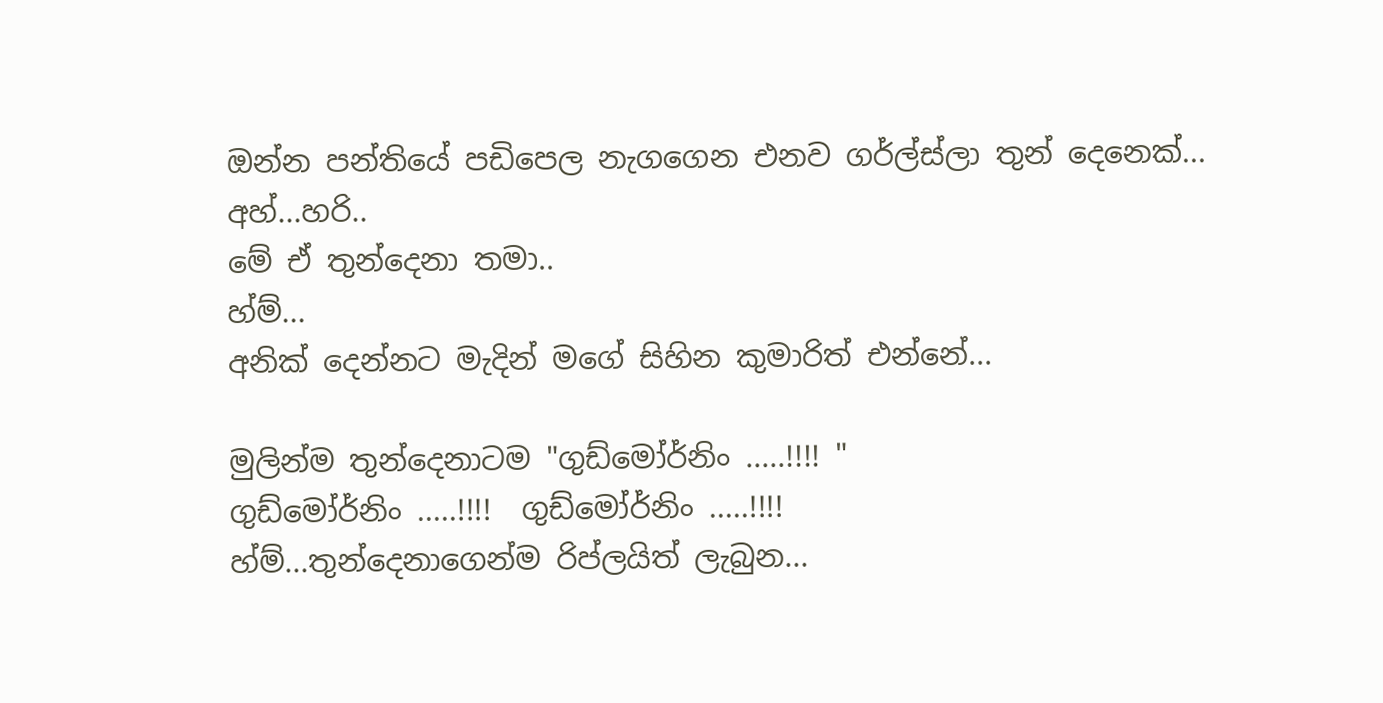ඔන්න පන්තියේ පඩිපෙල නැගගෙන එනව ගර්ල්ස්ලා තුන් දෙනෙක්...
අහ්...හරි..
මේ ඒ තුන්දෙනා තමා..
හ්ම්...
අනික් දෙන්නට මැදින් මගේ සිහින කුමාරිත් එන්නේ...

මුලින්ම තුන්දෙනාටම "ගුඩ්මෝර්නිං .....!!!! "
ගුඩ්මෝර්නිං .....!!!!  ගුඩ්මෝර්නිං .....!!!!
හ්ම්...තුන්දෙනාගෙන්ම රිප්ලයිත් ලැබුන...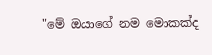"මේ ඔයාගේ නම මොකක්ද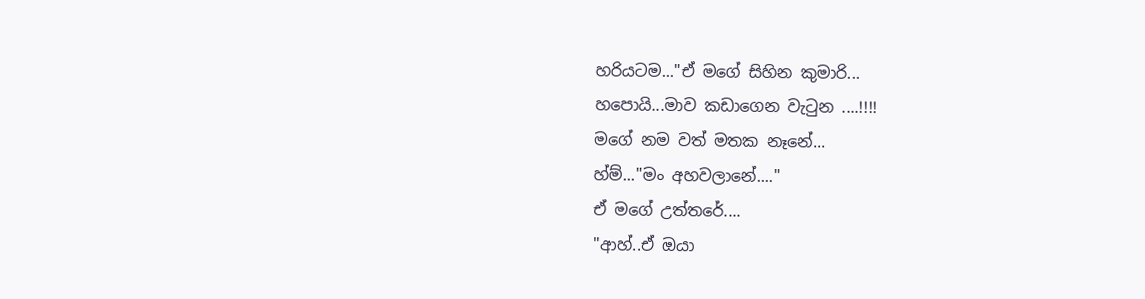හරියටම..."ඒ මගේ සිහින කුමාරි...
හපොයි...මාව කඩාගෙන වැ‍ටුන ....!!!!
මගේ නම වත් මතක නෑනේ...
හ්ම්..."මං අහවලානේ...."
ඒ මගේ උත්තරේ....
"ආහ්..ඒ ඔයා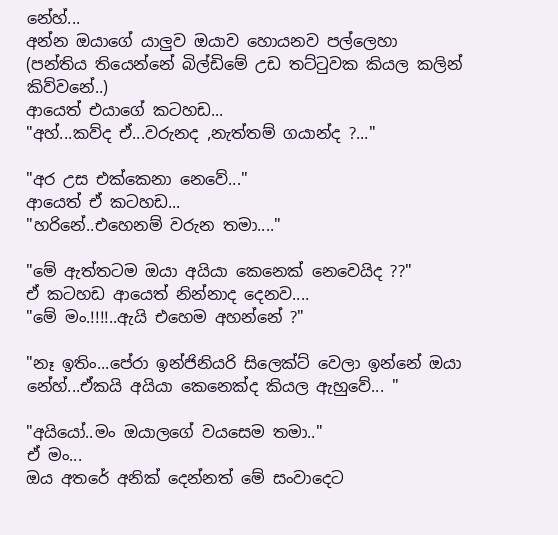නේහ්...
අන්න ඔයාගේ යාලුව ඔයාව හොයනව පල්ලෙහා
(පන්තිය තියෙන්නේ බිල්ඩිමේ උඩ තට්‍ටුවක කියල කලින් කිව්වනේ..)
ආයෙත් එයාගේ කටහඩ...
"අහ්...කව්ද ඒ...වරුනද ,නැත්තම් ගයාන්ද ?..."

"අර උස එක්කෙනා නෙවේ..."
ආයෙත් ඒ කටහඩ...
"හරිනේ..එහෙනම් වරුන තමා...."

"මේ ඇත්තටම ඔයා අයියා කෙනෙක් නෙවෙයිද ??"
ඒ කටහඩ ආයෙත් නින්නාද දෙනව....
"මේ මං.!!!!..ඇයි එහෙම අහන්නේ ?"

"නෑ ඉතිං...පේරා ඉන්ජිනියරි සිලෙක්ට් වෙලා ඉන්නේ ඔයා නේහ්...ඒකයි අයියා කෙනෙක්ද කියල ඇහුවේ... "

"අයියෝ..මං ඔයාලගේ වයසෙම තමා.."
ඒ මං...
ඔය අතරේ අනික් දෙන්නත් මේ සංවාදෙට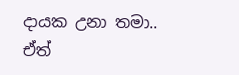දායක උනා තමා..
ඒත්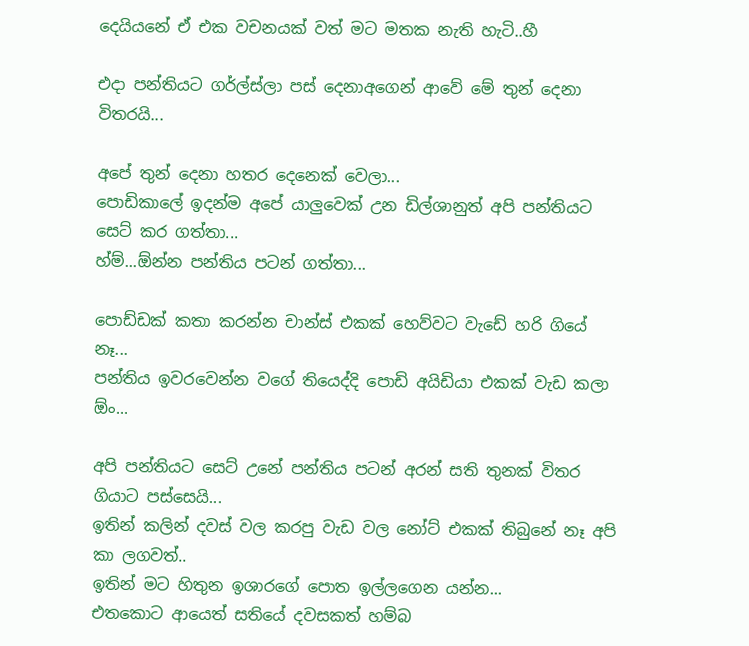දෙයියනේ ඒ එක වචනයක් වත් මට මතක නැති හැටි..හී

එදා පන්තියට ගර්ල්ස්ලා පස් දෙනාඅගෙන් ආවේ මේ තුන් දෙනා විතරයි...

අපේ තුන් දෙනා හතර දෙනෙක් වෙලා...
පොඩිකාලේ ඉදන්ම අපේ යාලුවෙක් උන ඩිල්ශානුත් අපි පන්තියට සෙට් කර ගත්තා...
හ්ම්...ඕන්න පන්තිය පටන් ගත්තා...

පොඩ්ඩක් කතා කරන්න චාන්ස් එකක් හෙව්වට වැඩේ හරි ගියේ නෑ...
පන්තිය ඉවරවෙන්න වගේ තියෙද්දි පොඩි අයිඩියා එකක් වැඩ කලා ඕං...

අපි පන්තියට සෙට් උනේ පන්තිය පටන් අරන් සති තුනක් විතර ගියාට පස්සෙයි...
ඉතින් කලින් දවස් වල කරපු වැඩ වල නෝට් එකක් තිබුනේ නෑ අපි කා ලගවත්..
ඉතින් මට හිතුන ඉශාරගේ පොත ඉල්ලගෙන යන්න...
එතකොට ආයෙත් සතියේ දවසකත් හම්බ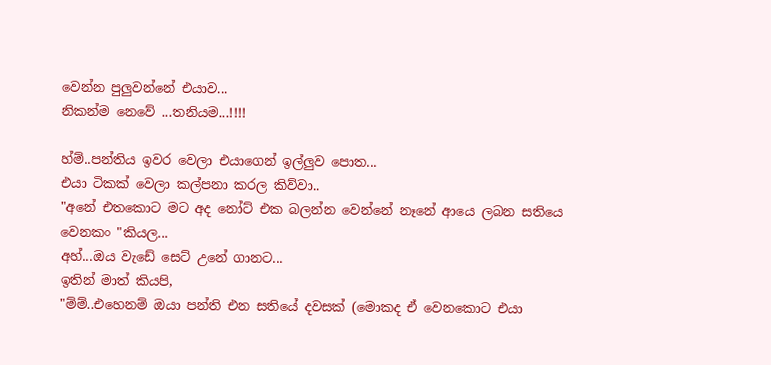වෙන්න පුලුවන්නේ එයාව...
නිකන්ම නෙවේ ...තනියම...!!!!

හ්ම්..පන්තිය ඉවර වෙලා එයාගෙන් ඉල්ලුව පොත...
එයා ටිකක් වෙලා කල්පනා කරල කිව්වා..
"අනේ එතකොට මට අද නෝට් එක බලන්න වෙන්නේ නෑනේ ආයෙ ලබන සතියෙ වෙනකං "කියල...
අහ්...ඔය වැඩේ සෙට් උනේ ගානට...
ඉතින් මාත් කියපි,
"ම්ම්..එහෙනම් ඔයා පන්ති එන සතියේ දවසක් (මොකද ඒ වෙනකොට එයා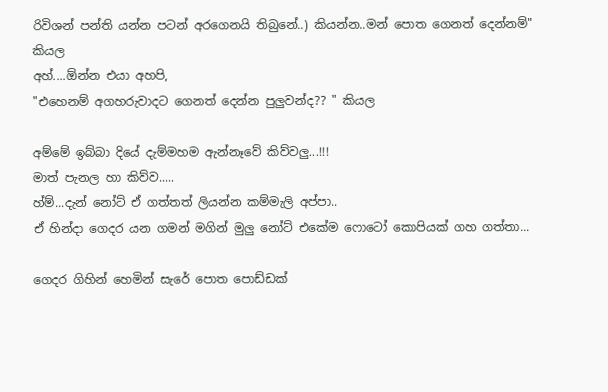රිවිශන් පන්ති යන්න පටන් අරගෙනයි තිබුනේ..) කියන්න..මන් පොත ගෙනත් දෙන්නම්" කියල
අහ්....ඕන්න එයා අහපි,
"එහෙනම් අගහරුවාදට ගෙනත් දෙන්න පුලුවන්ද?? " කියල

අම්මේ ඉබ්බා දියේ දැම්මහම ඇන්නෑවේ කිව්වලු...!!!
මාත් පැනල හා කිව්ව.....
හ්ම්...දැන් නෝට් ඒ ගත්තත් ලියන්න කම්මැලි අප්පා..
ඒ හින්දා ගෙදර යන ගමන් මගින් මුලු නෝට් එකේම ෆොටෝ කොපියක් ගහ ගත්තා...

ගෙදර ගිහින් හෙමින් සැරේ පොත පොඩ්ඩක්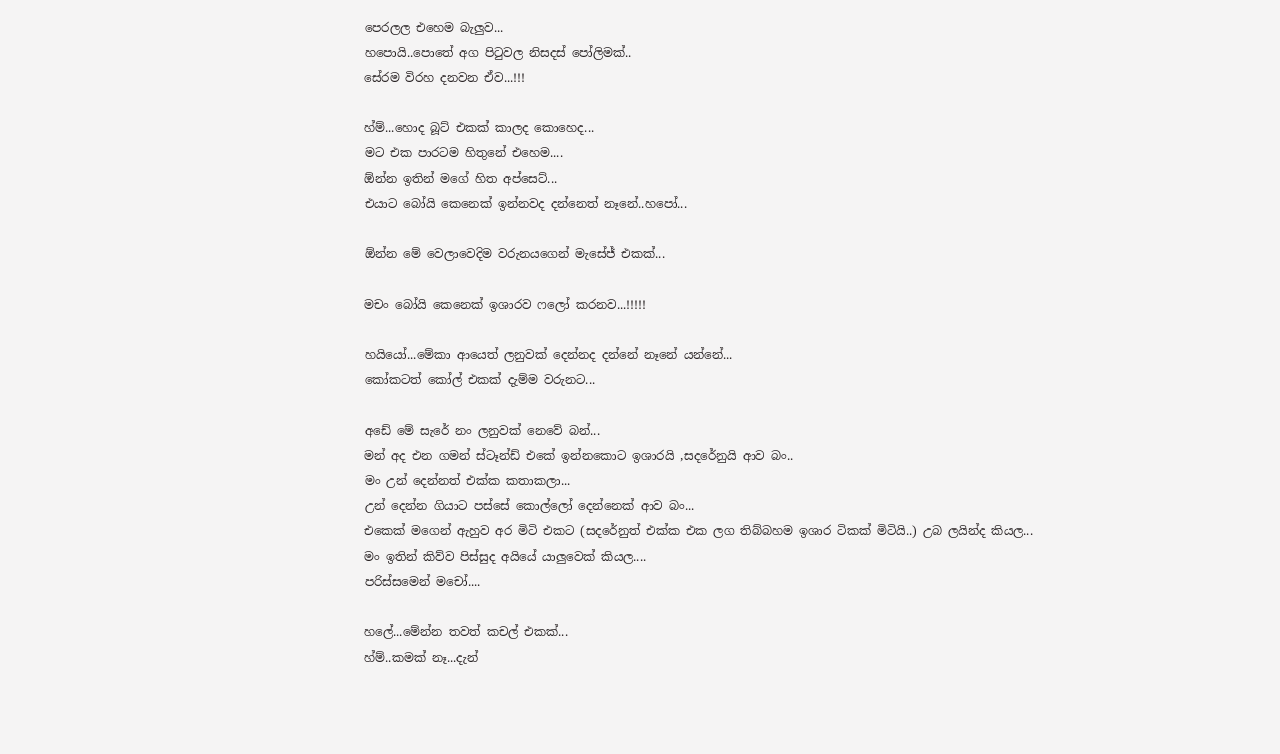පෙරලල එහෙම බැලුව...
හපොයි..පොතේ අග පි‍ටුවල නිසදස් පෝලිමක්..
සේරම විරහ දනවන ඒව...!!!

හ්ම්...හොද බූට් එකක් කාලද කොහෙද...
මට එක පාරටම හිතුනේ එහෙම....
ඕන්න ඉතින් මගේ හිත අප්සෙට්...
එයාට බෝයි කෙනෙක් ඉන්නවද දන්නෙත් නෑනේ..හපෝ...

ඕන්න මේ වෙලාවෙදිම වරුනයගෙන් මැසේජ් එකක්...

මචං බෝයි කෙනෙක් ඉශාරව ෆලෝ කරනව...!!!!!

හයියෝ...මේකා ආයෙත් ලනුවක් දෙන්නද දන්නේ නෑනේ යන්නේ...
කෝකටත් කෝල් එකක් දැම්ම වරුනට...

අඩේ මේ සැරේ නං ලනුවක් නෙවේ බන්...
මන් අද එන ගමන් ස්ටෑන්ඩ් එකේ ඉන්නකොට ඉශාරයි ,සදරේනුයි ආව බං..
මං උන් දෙන්නත් එක්ක කතාකලා...
උන් දෙන්න ගියාට පස්සේ කොල්ලෝ දෙන්නෙක් ආව බං...
එකෙක් මගෙන් ඇහුව අර මිටි එකට (සදරේනුත් එක්ක එක ලග තිබ්බහම ඉශාර ටිකක් මිටියි..) උබ ලයින්ද කියල...
මං ඉතින් කිව්ව පිස්සුද අයියේ යාලුවෙක් කියල....
පරිස්සමෙන් මචෝ....

හලේ...මේන්න තවත් කචල් එකක්...
හ්ම්..කමක් නෑ...දැන්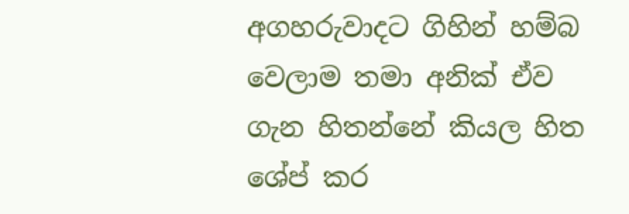අගහරුවාදට ගිහින් හම්බ වෙලාම තමා අනික් ඒව ගැන හිතන්නේ කියල හිත  ශේප් කර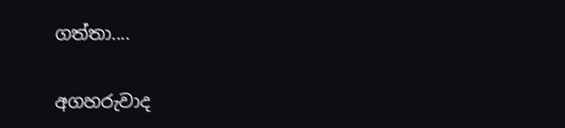ගත්තා....

අගහරුවාද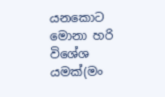යනකොට මොනා හරි විශේශ යමක්(මං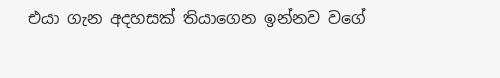එයා ගැන අදහසක් තියාගෙන ඉන්නව වගේ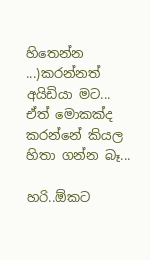හිතෙන්න ...)කරන්නත් අයිඩියා මට...
ඒත් මොකක්ද කරන්නේ කියල හිතා ගන්න බෑ...

හරි..ඕකට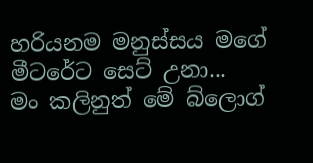හරියනම මනුස්සය මගේ මීටරේට සෙට් උනා...
මං කලිනුත් මේ බ්ලොග්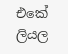එකේ ලියල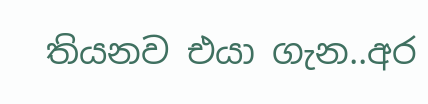තියනව එයා ගැන..අර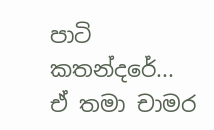පාටි කතන්දරේ...
ඒ තමා චාමර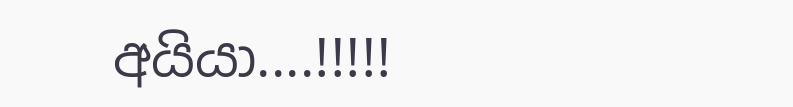අයියා....!!!!!